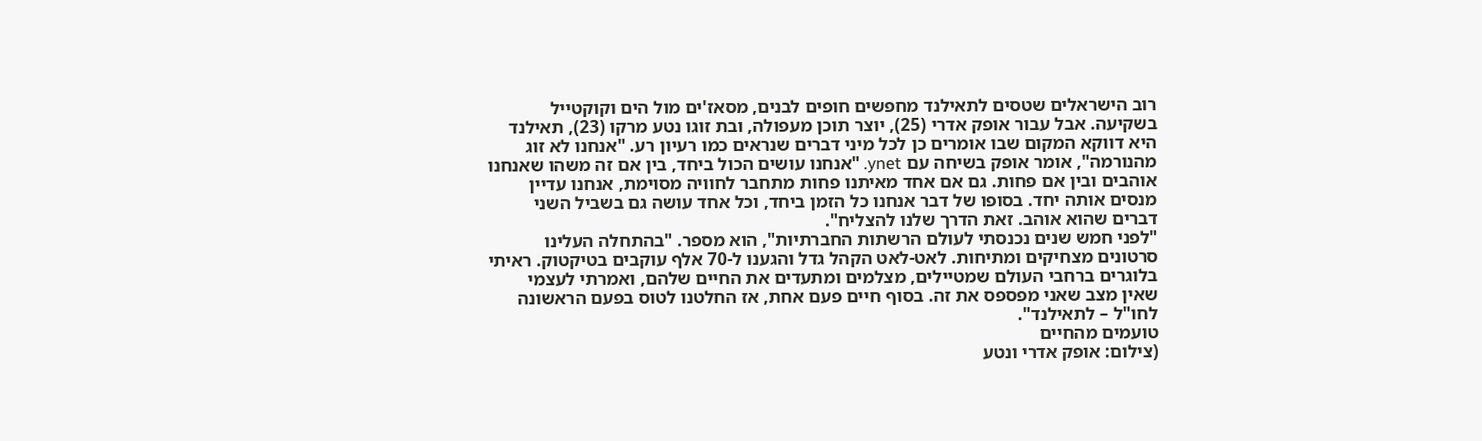רוב הישראלים שטסים לתאילנד מחפשים חופים לבנים, מסאז'ים מול הים וקוקטייל בשקיעה. אבל עבור אופק אדרי (25), יוצר תוכן מעפולה, ובת זוגו נטע מרקו (23), תאילנד היא דווקא המקום שבו אומרים כן לכל מיני דברים שנראים כמו רעיון רע. "אנחנו לא זוג מהנורמה", אומר אופק בשיחה עם ynet. "אנחנו עושים הכול ביחד, בין אם זה משהו שאנחנו אוהבים ובין אם פחות. גם אם אחד מאיתנו פחות מתחבר לחוויה מסוימת, אנחנו עדיין מנסים אותה יחד. בסופו של דבר אנחנו כל הזמן ביחד, וכל אחד עושה גם בשביל השני דברים שהוא אוהב. זאת הדרך שלנו להצליח".
"לפני חמש שנים נכנסתי לעולם הרשתות החברתיות", הוא מספר. "בהתחלה העלינו סרטונים מצחיקים ומתיחות. לאט-לאט הקהל גדל והגענו ל-70 אלף עוקבים בטיקטוק. ראיתי בלוגרים ברחבי העולם שמטיילים, מצלמים ומתעדים את החיים שלהם, ואמרתי לעצמי שאין מצב שאני מפספס את זה. בסוף חיים פעם אחת, אז החלטנו לטוס בפעם הראשונה לחו"ל – לתאילנד".
טועמים מהחיים
(צילום: אופק אדרי ונטע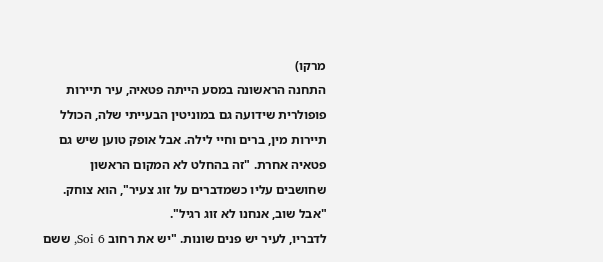מרקו)
התחנה הראשונה במסע הייתה פטאיה, עיר תיירות פופולרית שידועה גם במוניטין הבעייתי שלה, הכולל תיירות מין, ברים וחיי לילה. אבל אופק טוען שיש גם פטאיה אחרת. "זה בהחלט לא המקום הראשון שחושבים עליו כשמדברים על זוג צעיר", הוא צוחק. "אבל שוב, אנחנו לא זוג רגיל".
לדבריו, לעיר יש פנים שונות. "יש את רחוב Soi 6, ששם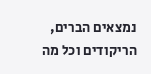נמצאים הברים, הריקודים וכל מה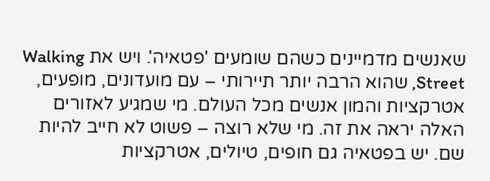שאנשים מדמיינים כשהם שומעים 'פטאיה'. ויש את Walking Street, שהוא הרבה יותר תיירותי – עם מועדונים, מופעים, אטרקציות והמון אנשים מכל העולם. מי שמגיע לאזורים האלה יראה את זה. מי שלא רוצה – פשוט לא חייב להיות שם. יש בפטאיה גם חופים, טיולים, אטרקציות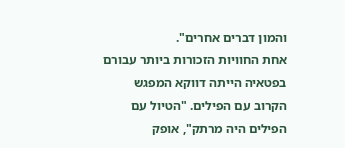והמון דברים אחרים".
אחת החוויות הזכורות ביותר עבורם בפטאיה הייתה דווקא המפגש הקרוב עם הפילים. "הטיול עם הפילים היה מרתק", אופק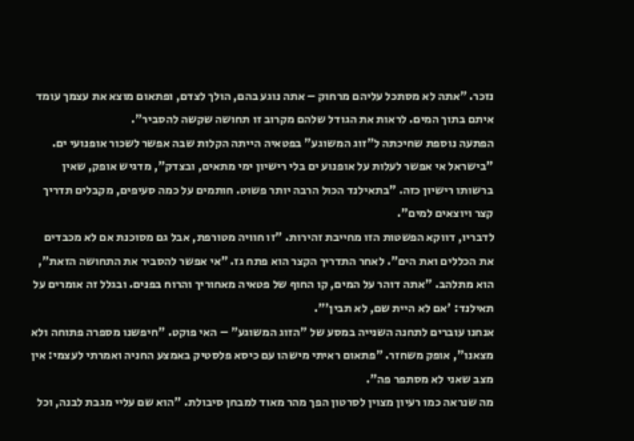נזכר. "אתה לא מסתכל עליהם מרחוק – אתה נוגע בהם, הולך לצדם, ופתאום מוצא את עצמך עומד איתם בתוך המים. לראות את הגודל שלהם מקרוב זו תחושה שקשה להסביר".
הפתעה נוספת שחיכתה ל"זוג המשוגע" בפטאיה הייתה הקלות שבה אפשר לשכור אופנועי ים. "בישראל אי אפשר לעלות על אופנוע ים בלי רישיון ימי מתאים, ובצדק", מדגיש אופק, שאין ברשותו רישיון כזה. "בתאילנד הכול הרבה יותר פשוט. חותמים על כמה סעיפים, מקבלים תדריך קצר ויוצאים למים".
לדבריו, דווקא הפשטות הזו מחייבת זהירות. "זו חוויה מטורפת, אבל גם מסוכנת אם לא מכבדים את הכללים ואת הים". לאחר התדריך הקצר הוא פתח גז. "אי אפשר להסביר את התחושה הזאת", הוא מתלהב. "אתה דוהר על המים, קו החוף של פטאיה מאחוריך והרוח בפנים. ובגלל זה אומרים על תאילנד: 'אם לא היית שם, לא תבין'".
אנחנו עוברים לתחנה השנייה במסע של "הזוג המשוגע" – האי פוקט. "חיפשנו מספרה פתוחה ולא מצאנו", אופק משחזר. "פתאום ראיתי מישהו עם כיסא פלסטיק באמצע החניה ואמרתי לעצמי: אין מצב שאני לא מסתפר פה".
מה שנראה כמו רעיון מצוין לסרטון הפך מהר מאוד למבחן סיבולת. "הוא שם עליי מגבת לבנה, וכל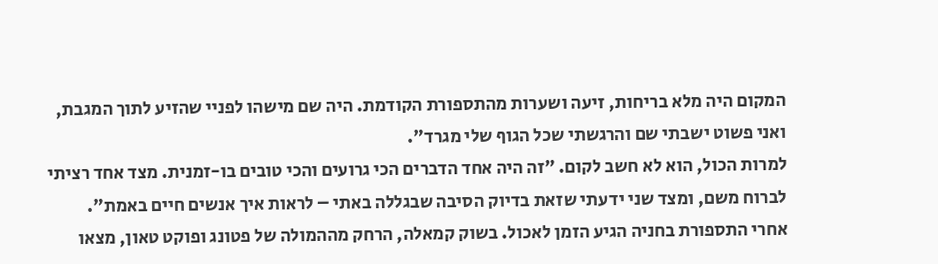המקום היה מלא בריחות, זיעה ושערות מהתספורת הקודמת. היה שם מישהו לפניי שהזיע לתוך המגבת, ואני פשוט ישבתי שם והרגשתי שכל הגוף שלי מגרד".
למרות הכול, הוא לא חשב לקום. "זה היה אחד הדברים הכי גרועים והכי טובים בו-זמנית. מצד אחד רציתי לברוח משם, ומצד שני ידעתי שזאת בדיוק הסיבה שבגללה באתי – לראות איך אנשים חיים באמת".
אחרי התספורת בחניה הגיע הזמן לאכול. בשוק קמאלה, הרחק מההמולה של פטונג ופוקט טאון, מצאו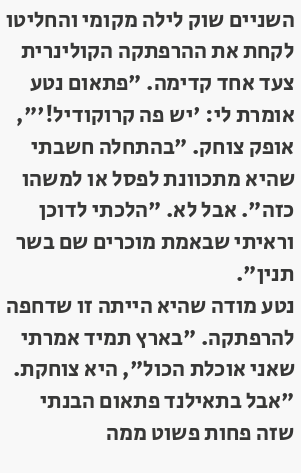השניים שוק לילה מקומי והחליטו לקחת את ההרפתקה הקולינרית צעד אחד קדימה. "פתאום נטע אומרת לי: 'יש פה קרוקודיל!'", אופק צוחק. "בהתחלה חשבתי שהיא מתכוונת לפסל או למשהו כזה". אבל לא. "הלכתי לדוכן וראיתי שבאמת מוכרים שם בשר תנין".
נטע מודה שהיא הייתה זו שדחפה להרפתקה. "בארץ תמיד אמרתי שאני אוכלת הכול", היא צוחקת. "אבל בתאילנד פתאום הבנתי שזה פחות פשוט ממה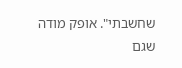שחשבתי". אופק מודה שגם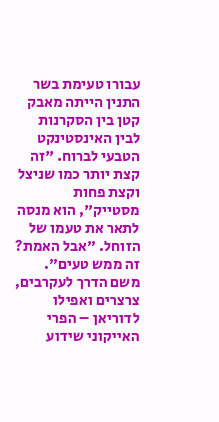עבורו טעימת בשר התנין הייתה מאבק קטן בין הסקרנות לבין האינסטינקט הטבעי לברוח. "זה קצת יותר כמו שניצל וקצת פחות מסטייק", הוא מנסה לתאר את טעמו של הזוחל. "אבל האמת? זה ממש טעים".
משם הדרך לעקרבים, צרצרים ואפילו לדוריאן – הפרי האייקוני שידוע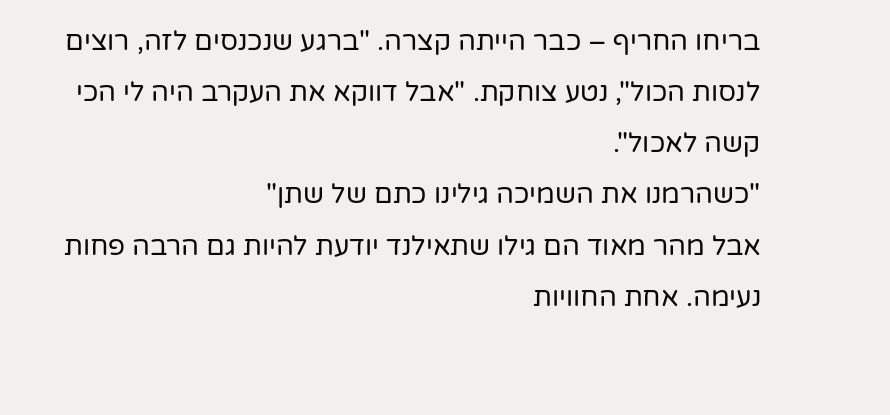בריחו החריף – כבר הייתה קצרה. "ברגע שנכנסים לזה, רוצים לנסות הכול", נטע צוחקת. "אבל דווקא את העקרב היה לי הכי קשה לאכול".
"כשהרמנו את השמיכה גילינו כתם של שתן"
אבל מהר מאוד הם גילו שתאילנד יודעת להיות גם הרבה פחות נעימה. אחת החוויות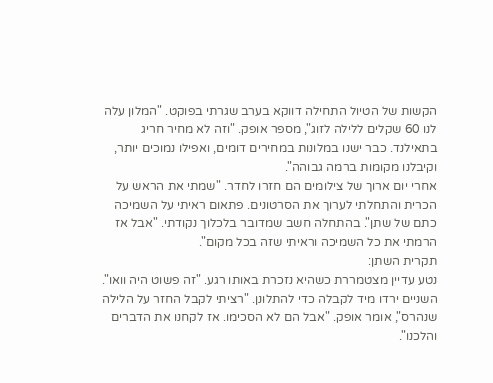הקשות של הטיול התחילה דווקא בערב שגרתי בפוקט. "המלון עלה לנו 60 שקלים ללילה לזוג", מספר אופק. "וזה לא מחיר חריג בתאילנד. כבר ישנו במלונות במחירים דומים, ואפילו נמוכים יותר, וקיבלנו מקומות ברמה גבוהה".
אחרי יום ארוך של צילומים הם חזרו לחדר. "שמתי את הראש על הכרית והתחלתי לערוך את הסרטונים. פתאום ראיתי על השמיכה כתם של שתן". בהתחלה חשב שמדובר בלכלוך נקודתי. "אבל אז הרמתי את כל השמיכה וראיתי שזה בכל מקום".
תקרית השתן:
נטע עדיין מצטמררת כשהיא נזכרת באותו רגע. "זה פשוט היה וואו". השניים ירדו מיד לקבלה כדי להתלונן. "רציתי לקבל החזר על הלילה שנהרס", אומר אופק. "אבל הם לא הסכימו. אז לקחנו את הדברים והלכנו".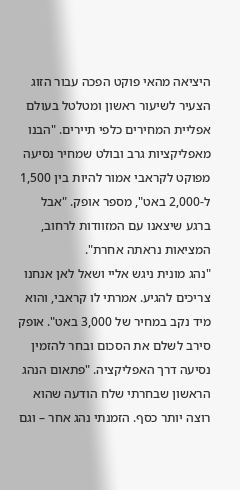היציאה מהאי פוקט הפכה עבור הזוג הצעיר לשיעור ראשון ומטלטל בעולם אפליית המחירים כלפי תיירים. "הבנו מאפליקציות גרב ובולט שמחיר נסיעה מפוקט לקראבי אמור להיות בין 1,500 ל-2,000 באט", מספר אופק. "אבל ברגע שיצאנו עם המזוודות לרחוב, המציאות נראתה אחרת".
"נהג מונית ניגש אליי ושאל לאן אנחנו צריכים להגיע. אמרתי לו קראבי, והוא מיד נקב במחיר של 3,000 באט". אופק סירב לשלם את הסכום ובחר להזמין נסיעה דרך האפליקציה. "פתאום הנהג הראשון שבחרתי שלח הודעה שהוא רוצה יותר כסף. הזמנתי נהג אחר – וגם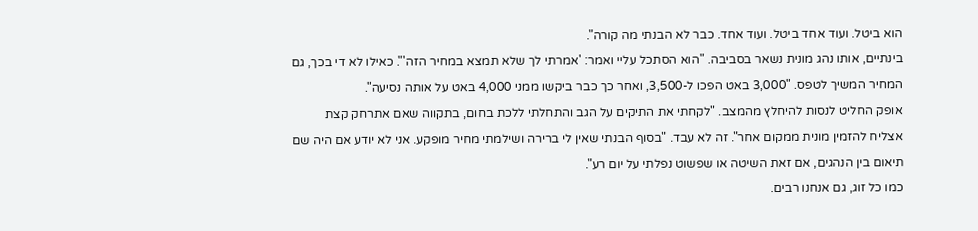הוא ביטל. ועוד אחד ביטל. ועוד אחד. כבר לא הבנתי מה קורה".
בינתיים, אותו נהג מונית נשאר בסביבה. "הוא הסתכל עליי ואמר: 'אמרתי לך שלא תמצא במחיר הזה'". כאילו לא די בכך, גם המחיר המשיך לטפס. "3,000 באט הפכו ל-3,500, ואחר כך כבר ביקשו ממני 4,000 באט על אותה נסיעה".
אופק החליט לנסות להיחלץ מהמצב. "לקחתי את התיקים על הגב והתחלתי ללכת בחום, בתקווה שאם אתרחק קצת אצליח להזמין מונית ממקום אחר". זה לא עבד. "בסוף הבנתי שאין לי ברירה ושילמתי מחיר מופקע. אני לא יודע אם היה שם תיאום בין הנהגים, אם זאת השיטה או שפשוט נפלתי על יום רע".
כמו כל זוג, גם אנחנו רבים.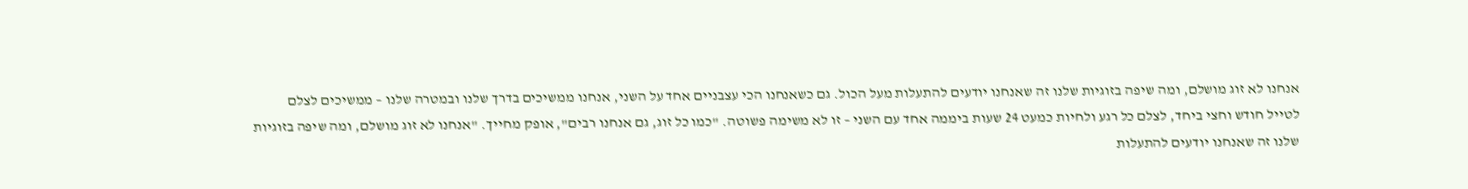אנחנו לא זוג מושלם, ומה שיפה בזוגיות שלנו זה שאנחנו יודעים להתעלות מעל הכול. גם כשאנחנו הכי עצבניים אחד על השני, אנחנו ממשיכים בדרך שלנו ובמטרה שלנו – ממשיכים לצלם
לטייל חודש וחצי ביחד, לצלם כל רגע ולחיות כמעט 24 שעות ביממה אחד עם השני – זו לא משימה פשוטה. "כמו כל זוג, גם אנחנו רבים", אופק מחייך. "אנחנו לא זוג מושלם, ומה שיפה בזוגיות שלנו זה שאנחנו יודעים להתעלות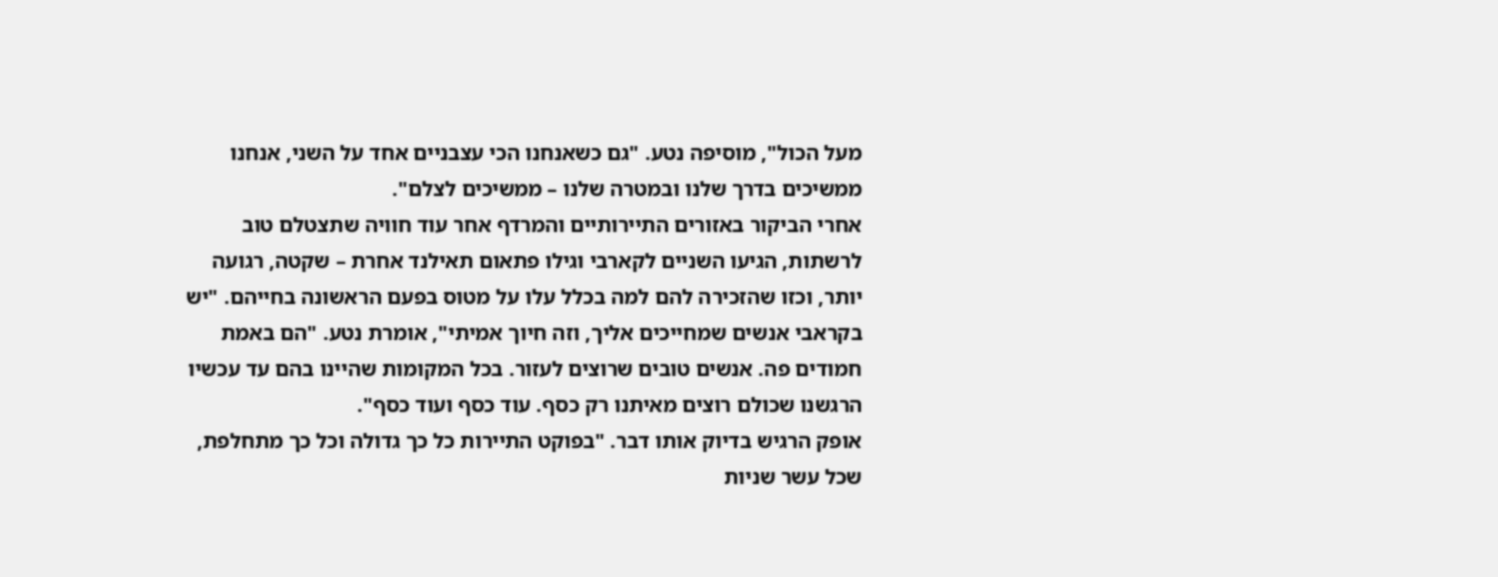מעל הכול", מוסיפה נטע. "גם כשאנחנו הכי עצבניים אחד על השני, אנחנו ממשיכים בדרך שלנו ובמטרה שלנו – ממשיכים לצלם".
אחרי הביקור באזורים התיירותיים והמרדף אחר עוד חוויה שתצטלם טוב לרשתות, הגיעו השניים לקארבי וגילו פתאום תאילנד אחרת – שקטה, רגועה יותר, וכזו שהזכירה להם למה בכלל עלו על מטוס בפעם הראשונה בחייהם. "יש בקראבי אנשים שמחייכים אליך, וזה חיוך אמיתי", אומרת נטע. "הם באמת חמודים פה. אנשים טובים שרוצים לעזור. בכל המקומות שהיינו בהם עד עכשיו הרגשנו שכולם רוצים מאיתנו רק כסף. עוד כסף ועוד כסף".
אופק הרגיש בדיוק אותו דבר. "בפוקט התיירות כל כך גדולה וכל כך מתחלפת, שכל עשר שניות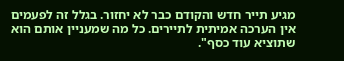מגיע תייר חדש והקודם כבר לא יחזור. בגלל זה לפעמים אין הערכה אמיתית לתיירים. כל מה שמעניין אותם הוא שתוציא עוד כסף".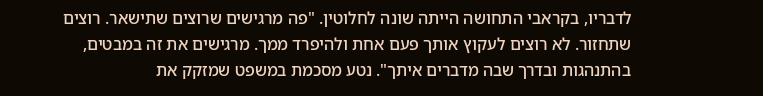לדבריו, בקראבי התחושה הייתה שונה לחלוטין. "פה מרגישים שרוצים שתישאר. רוצים שתחזור. לא רוצים לעקוץ אותך פעם אחת ולהיפרד ממך. מרגישים את זה במבטים, בהתנהגות ובדרך שבה מדברים איתך". נטע מסכמת במשפט שמזקק את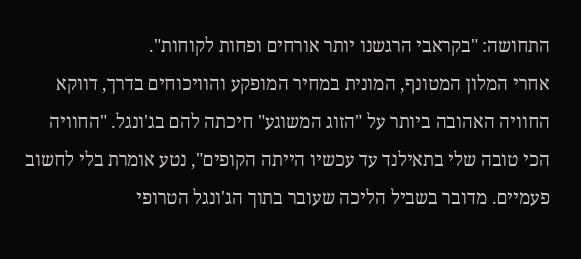התחושה: "בקראבי הרגשנו יותר אורחים ופחות לקוחות".
אחרי המלון המטונף, המונית במחיר המופקע והוויכוחים בדרך, דווקא החוויה האהובה ביותר על "הזוג המשוגע" חיכתה להם בג'ונגל. "החוויה הכי טובה שלי בתאילנד עד עכשיו הייתה הקופים", נטע אומרת בלי לחשוב פעמיים. מדובר בשביל הליכה שעובר בתוך הג'ונגל הטרופי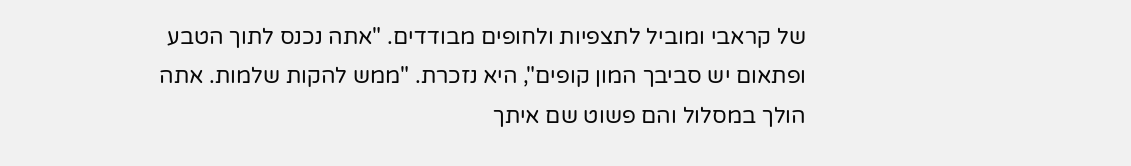של קראבי ומוביל לתצפיות ולחופים מבודדים. "אתה נכנס לתוך הטבע ופתאום יש סביבך המון קופים", היא נזכרת. "ממש להקות שלמות. אתה הולך במסלול והם פשוט שם איתך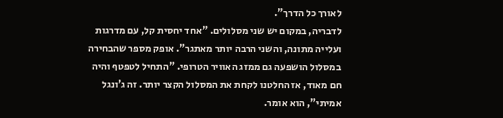לאורך כל הדרך".
לדבריה, במקום יש שני מסלולים. "אחד יחסית קל, עם מדרגות ועלייה מתונה, והשני הרבה יותר מאתגר". אופק מספר שהבחירה במסלול הושפעה גם ממזג האוויר הטרופי. "התחיל לטפטף והיה חם מאוד, אז החלטנו לקחת את המסלול הקצר יותר. זה ג'ונגל אמיתי", הוא אומר.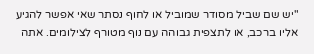"יש שם שביל מסודר שמוביל או לחוף נסתר שאי אפשר להגיע אליו ברכב, או לתצפית גבוהה עם נוף מטורף לצילומים. אתה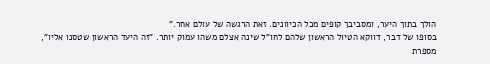הולך בתוך היער, ומסביבך קופים מכל הכיוונים. זאת הרגשה של עולם אחר."
בסופו של דבר, דווקא הטיול הראשון שלהם לחו"ל שינה אצלם משהו עמוק יותר. "זה היעד הראשון שטסנו אליו", מספרת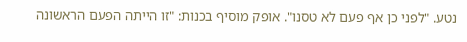נטע. "לפני כן אף פעם לא טסנו". אופק מוסיף בכנות: "זו הייתה הפעם הראשונה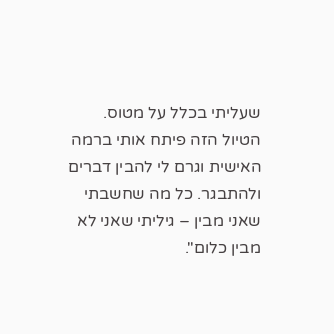שעליתי בכלל על מטוס. הטיול הזה פיתח אותי ברמה האישית וגרם לי להבין דברים ולהתבגר. כל מה שחשבתי שאני מבין – גיליתי שאני לא מבין כלום".